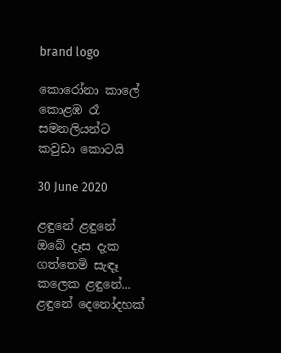brand logo

කොරෝනා කාලේ කොළඹ රෑ සමනලියන්ට කවුඩා කොටයි

30 June 2020

ළඳුනේ ළඳුනේ ඔබේ දෑස දැක ගත්තෙමි සැඳෑ කලෙක ළඳුනේ... ළඳුනේ දෙනෝදහක්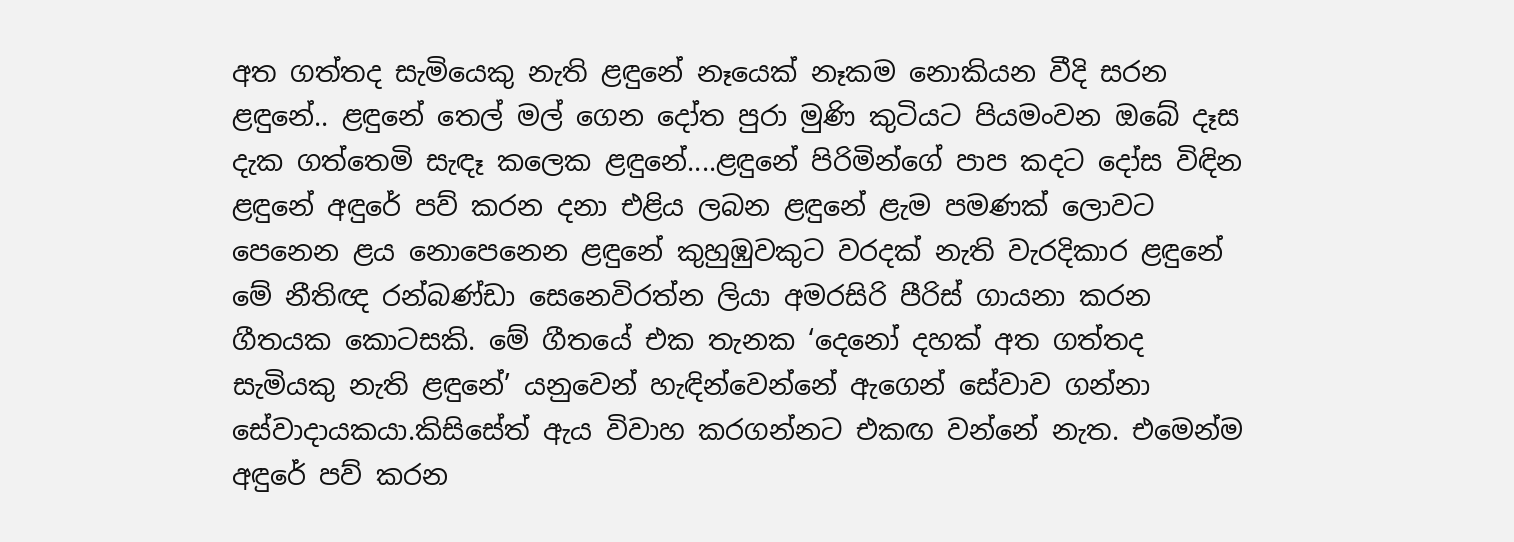අත ගත්තද සැමියෙකු නැති ළඳුනේ නෑයෙක් නෑකම නොකියන වීදි සරන ළඳුනේ.. ළඳුනේ තෙල් මල් ගෙන දෝත පුරා මුණි කුටියට පියමංවන ඔබේ දෑස දැක ගත්තෙමි සැඳෑ කලෙක ළඳුනේ....ළඳුනේ පිරිමින්ගේ පාප කදට දෝස විඳින ළඳුනේ අඳුරේ පව් කරන දනා එළිය ලබන ළඳුනේ ළැම පමණක් ලොවට පෙනෙන ළය නොපෙනෙන ළඳුනේ කුහුඹුවකුට වරදක් නැති වැරදිකාර ළඳුනේ මේ නීතිඥ රන්බණ්ඩා සෙනෙවිරත්න ලියා අමරසිරි පීරිස් ගායනා කරන ගීතයක කොටසකි. මේ ගීතයේ එක තැනක ‘දෙනෝ දහක් අත ගත්තද සැමියකු නැති ළඳුනේ’ යනුවෙන් හැඳින්වෙන්නේ ඇගෙන් සේවාව ගන්නා සේවාදායකයා.කිසිසේත් ඇය විවාහ කරගන්නට එකඟ වන්නේ නැත. එමෙන්ම අඳුරේ පව් කරන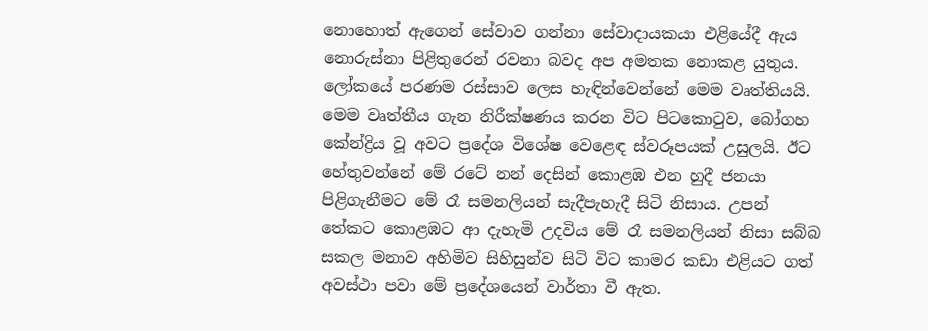නොහොත් ඇගෙන් සේවාව ගන්නා සේවාදායකයා එළියේදී ඇය නොරුස්නා පිළිතුරෙන් රවනා බවද අප අමතක නොකළ යුතුය. ලෝකයේ පරණම රස්සාව ලෙස හැඳින්වෙන්නේ මෙම වෘත්තියයි. මෙම වෘත්තීය ගැන නිරීක්ෂණය කරන විට පිටකොටුව, බෝගහ කේන්ද්‍රිය වූ අවට ප්‍රදේශ විශේෂ වෙළෙඳ ස්වරූපයක් උසුලයි. ඊට හේතුවන්නේ මේ රටේ නන් දෙසින් කොළඹ එන හුදී ජනයා පිළිගැනීමට මේ රෑ සමනලියන් සැදීපැහැදී සිටි නිසාය. උපන් තේකට කොළඹට ආ දැහැමි උදවිය මේ රෑ සමනලියන් නිසා සබ්බ සකල මනාව අහිමිව සිහිසුන්ව සිටි විට කාමර කඩා එළියට ගත් අවස්ථා පවා මේ ප්‍රදේශයෙන් වාර්තා වී ඇත.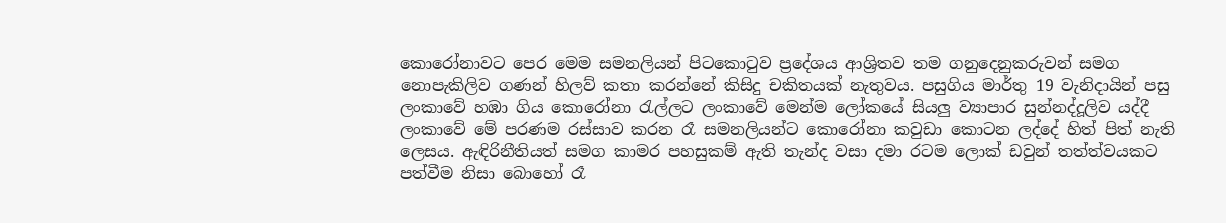කොරෝනාවට පෙර මෙම සමනලියන් පිටකොටුව ප්‍රදේශය ආශ්‍රිතව තම ගනුදෙනුකරුවන් සමග නොපැකිලිව ගණන් හිලව් කතා කරන්නේ කිසිදු චකිතයක් නැතුවය. පසුගිය මාර්තු 19 වැනිදායින් පසු ලංකාවේ හඹා ගිය කොරෝනා රැල්ලට ලංකාවේ මෙන්ම ලෝකයේ සියලු ව්‍යාපාර සුන්නද්දූලිව යද්දී ලංකාවේ මේ පරණම රස්සාව කරන රෑ සමනලියන්ට කොරෝනා කවුඩා කොටන ලද්දේ හිත් පිත් නැති ලෙසය. ඇඳිරිනීතියත් සමග කාමර පහසුකම් ඇති තැන්ද වසා දමා රටම ලොක් ඩවුන් තත්ත්වයකට පත්වීම නිසා බොහෝ රෑ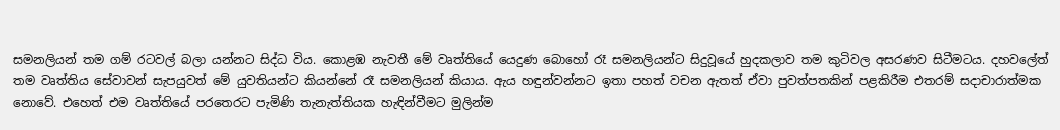සමනලියන් තම ගම් රටවල් බලා යන්නට සිද්ධ විය. කොළඹ නැවතී මේ වෘත්තියේ යෙදුණ බොහෝ රෑ සමනලියන්ට සිදුවූයේ හුදකලාව තම කුටිවල අසරණව සිටීමටය. දහවලේත් තම වෘත්තිය සේවාවන් සැපයුවත් මේ යුවතියන්ට කියන්නේ රෑ සමනලියන් කියාය. ඇය හඳුන්වන්නට ඉතා පහත් වචන ඇතත් ඒවා පුවත්පතකින් පළකිරීම එතරම් සදාචාරාත්මක නොවේ. එහෙත් එම වෘත්තියේ පරතෙරට පැමිණි තැනැත්තියක හැඳින්වීමට මුලින්ම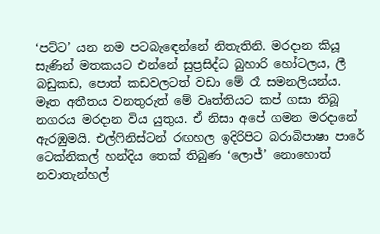‘පට්ට’ යන නම පටබැඳෙන්නේ නිතැතිනි. මරදාන කියූ සැණින් මතකයට එන්නේ සුප්‍රසිද්ධ බුහාරි හෝටලය, ලී බඩුකඩ, පොත් කඩවලටත් වඩා මේ රෑ සමනලියන්ය. මෑත අතීතය වනතුරුත් මේ වෘත්තියට කප් ගසා තිබූ නගරය මරදාන විය යුතුය. ඒ නිසා අපේ ගමන මරදානේ ඇරඹුමයි. එල්ෆිනිස්ටන් රඟහල ඉදිරිපිට බරාබිපාෂා පාරේ ටෙක්නිකල් හන්දිය තෙක් තිබුණ ‘ලොජ්’ නොහොත් නවාතැන්හල්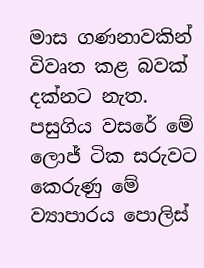මාස ගණනාවකින් විවෘත කළ බවක් දක්නට නැත. පසුගිය වසරේ මේ ලොජ් ටික සරුවට කෙරුණු මේ ව්‍යාපාරය පොලිස්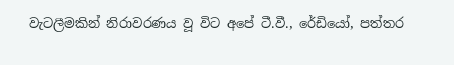වැටලීමකින් නිරාවරණය වූ විට අපේ ටී.වී., රේඩියෝ, පත්තර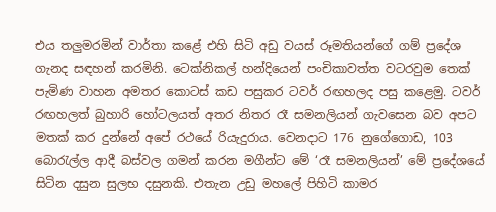එය තලුමරමින් වාර්තා කළේ එහි සිටි අඩු වයස් රූමතියන්ගේ ගම් ප්‍රදේශ ගැනද සඳහන් කරමිනි. ටෙක්නිකල් හන්දියෙන් පංචිකාවත්ත වටරවුම තෙක් පැමිණ වාහන අමතර කොටස් කඩ පසුකර ටවර් රඟහලද පසු කළෙමු. ටවර් රඟහලත් බුහාරි හෝටලයත් අතර නිතර රෑ සමනලියන් ගැවසෙන බව අපට මතක් කර දුන්නේ අපේ රථයේ රියැදුරාය. වෙනදාට 176 නුගේගොඩ, 103 බොරැල්ල ආදී බස්වල ගමන් කරන මගීන්ට මේ ‘රෑ සමනලියන්’ මේ ප්‍රදේශයේ සිටින දසුන සුලභ දසුනකි. එතැන උඩු මහලේ පිහිටි කාමර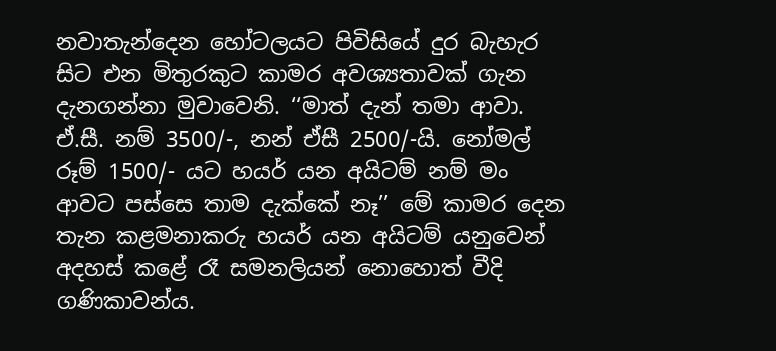නවාතැන්දෙන හෝටලයට පිවිසියේ දුර බැහැර සිට එන මිතුරකුට කාමර අවශ්‍යතාවක් ගැන දැනගන්නා මුවාවෙනි. ‘‘මාත් දැන් තමා ආවා. ඒ.සී. නම් 3500/-, නන් ඒසී 2500/-යි. නෝමල් රූම් 1500/- යට හයර් යන අයිටම් නම් මං ආවට පස්සෙ තාම දැක්කේ නෑ’’ මේ කාමර දෙන තැන කළමනාකරු හයර් යන අයිටම් යනුවෙන් අදහස් කළේ රෑ සමනලියන් නොහොත් වීදි ගණිකාවන්ය.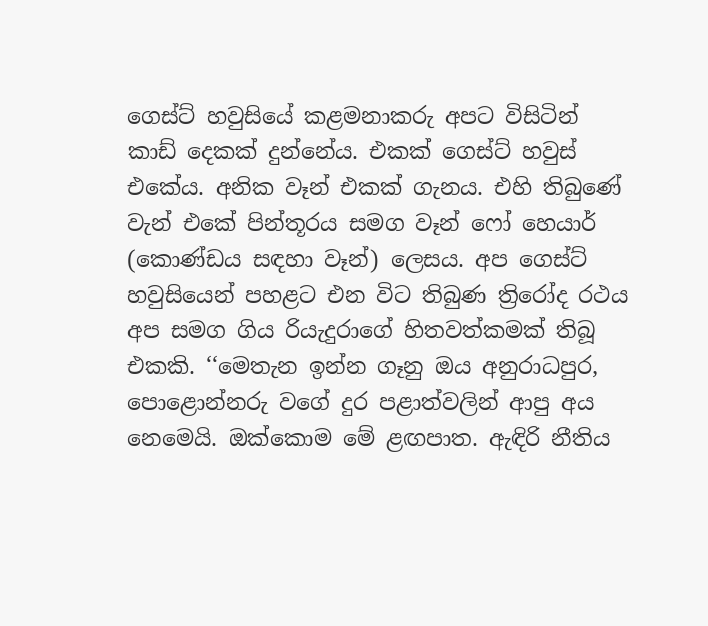ගෙස්ට් හවුසියේ කළමනාකරු අපට විසිටින් කාඩ් දෙකක් දුන්නේය. එකක් ගෙස්ට් හවුස් එකේය. අනික වෑන් එකක් ගැනය. එහි තිබුණේ වැන් එකේ පින්තූරය සමග වෑන් ෆෝ හෙයාර් (කොණ්ඩය සඳහා වෑන්) ලෙසය. අප ගෙස්ට් හවුසියෙන් පහළට එන විට තිබුණ ත්‍රිරෝද රථය අප සමග ගිය රියැදුරාගේ හිතවත්කමක් තිබූ එකකි. ‘‘මෙතැන ඉන්න ගෑනු ඔය අනුරාධපුර, පොළොන්නරු වගේ දුර පළාත්වලින් ආපු අය නෙමෙයි. ඔක්කොම මේ ළඟපාත. ඇඳිරි නීතිය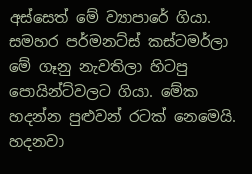අස්සෙත් මේ ව්‍යාපාරේ ගියා. සමහර පර්මනට්ස් කස්ටමර්ලා මේ ගෑනු නැවතිලා හිටපු පොයින්ට්වලට ගියා. මේක හදන්න පුළුවන් රටක් නෙමෙයි. හදනවා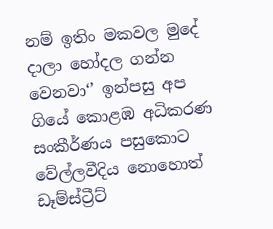නම් ඉතිං මකවල මුදේ දාලා හෝදල ගන්න වෙනවා‘’ ඉන්පසු අප ගියේ කොළඹ අධිකරණ සංකීර්ණය පසුකොට වේල්ලවීදිය නොහොත් ඩෑම්ස්ට්‍රීට්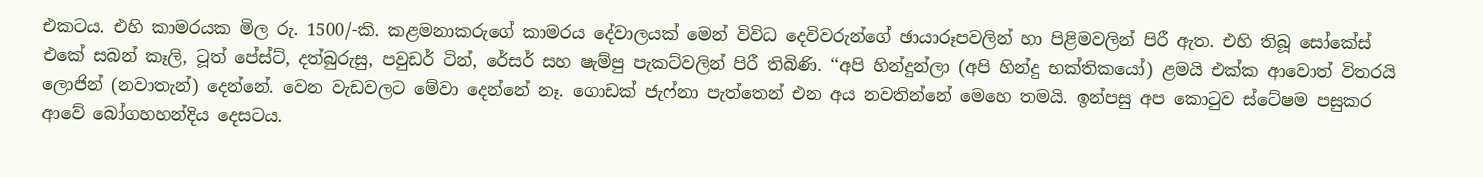එකටය. එහි කාමරයක මිල රු. 1500/-කි. කළමනාකරුගේ කාමරය දේවාලයක් මෙන් විවිධ දෙවිවරුන්ගේ ඡායාරූපවලින් හා පිළිමවලින් පිරී ඇත. එහි තිබූ සෝකේස් එකේ සබන් කෑලි, ටූත් පේස්ට්, දත්බුරුසු, පවුඩර් ටින්, රේසර් සහ ෂැම්පු පැකට්වලින් පිරී තිබිණි. ‘‘අපි හින්දුන්ලා (අපි හින්දු භක්තිකයෝ) ළමයි එක්ක ආවොත් විතරයි ලොජින් (නවාතැන්) දෙන්නේ. වෙන වැඩවලට මේවා දෙන්නේ නෑ. ගොඩක් ජැෆ්නා පැත්තෙන් එන අය නවතින්නේ මෙහෙ තමයි. ඉන්පසු අප කොටුව ස්ටේෂම පසුකර ආවේ බෝගහහන්දිය දෙසටය.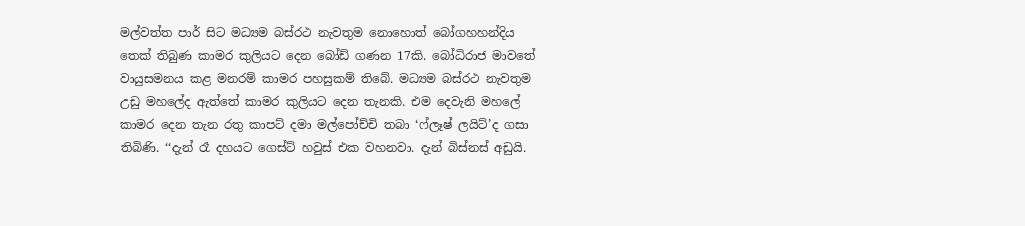මල්වත්ත පාර් සිට මධ්‍යම බස්රථ නැවතුම නොහොත් බෝගහහන්දිය තෙක් තිබුණ කාමර කුලියට දෙන බෝඩ් ගණන 17කි. බෝධිරාජ මාවතේ වායුසමනය කළ මනරම් කාමර පහසුකම් තිබේ. මධ්‍යම බස්රථ නැවතුම උඩු මහලේද ඇත්තේ කාමර කුලියට දෙන තැනකි. එම දෙවැනි මහලේ කාමර දෙන තැන රතු කාපට් දමා මල්පෝච්චි තබා ‘ෆ්ලෑෂ් ලයිට්’ද ගසා තිබිණි. ‘‘දැන් රෑ දහයට ගෙස්ට් හවුස් එක වහනවා. දැන් බිස්නස් අඩුයි.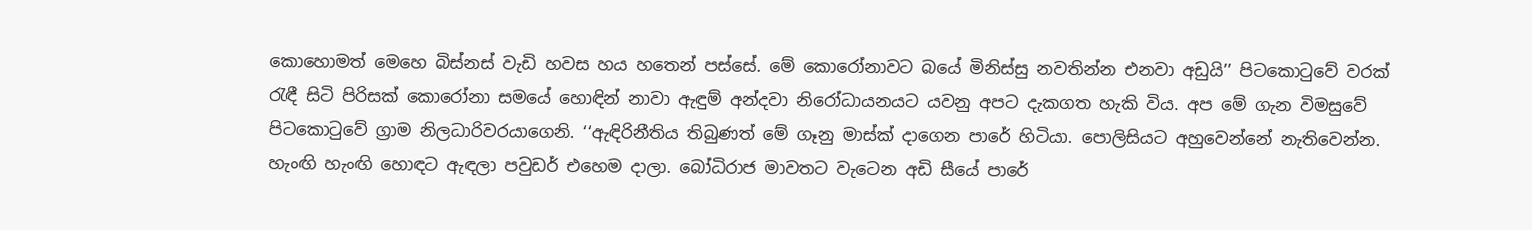කොහොමත් මෙහෙ බිස්නස් වැඩි හවස හය හතෙන් පස්සේ. මේ කොරෝනාවට බයේ මිනිස්සු නවතින්න එනවා අඩුයි’’ පිටකොටුවේ වරක් රැඳී සිටි පිරිසක් කොරෝනා සමයේ හොඳින් නාවා ඇඳුම් අන්දවා නිරෝධායනයට යවනු අපට දැකගත හැකි විය. අප මේ ගැන විමසුවේ පිටකොටුවේ ග්‍රාම නිලධාරිවරයාගෙනි. ‘‘ඇඳිරිනීතිය තිබුණත් මේ ගෑනු මාස්ක් දාගෙන පාරේ හිටියා. පොලිසියට අහුවෙන්නේ නැතිවෙන්න. හැංඟි හැංඟි හොඳට ඇඳලා පවුඩර් එහෙම දාලා. බෝධිරාජ මාවතට වැටෙන අඩි සීයේ පාරේ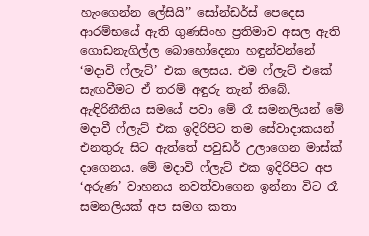හැංගෙන්න ලේසියි’’ සෝන්ඩර්ස් පෙදෙස ආරම්භයේ ඇති ගුණසිංහ ප්‍රතිමාව අසල ඇති ගොඩනැගිල්ල බොහෝදෙනා හඳුන්වන්නේ ‘මදාවි ෆ්ලැට්’ එක ලෙසය. එම ෆ්ලැට් එකේ සැඟවීමට ඒ තරම් අඳුරු තැන් තිබේ. ඇඳිරිනීතිය සමයේ පවා මේ රෑ සමනලියන් මේ මදාවී ෆ්ලැට් එක ඉදිරිපිට තම සේවාදාකයන් එනතුරු සිට ඇත්තේ පවුඩර් උලාගෙන මාස්ක් දාගෙනය. මේ මදාවි ෆ්ලැට් එක ඉදිරිපිට අප ‘අරුණ’ වාහනය නවත්වාගෙන ඉන්නා විට රෑ සමනලියක් අප සමග කතා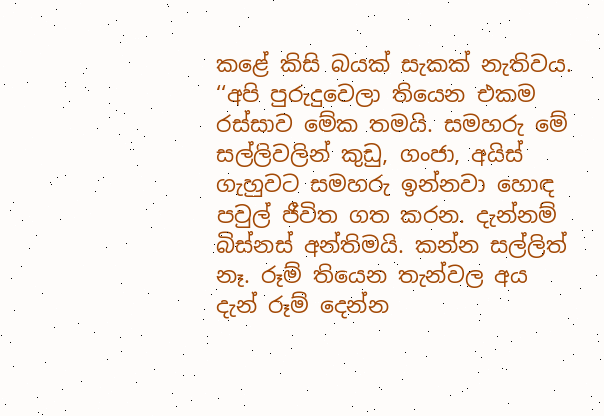කළේ කිසි බයක් සැකක් නැතිවය. ‘‘අපි පුරුදුවෙලා තියෙන එකම රස්සාව මේක තමයි. සමහරු මේ සල්ලිවලින් කුඩු, ගංජා, අයිස් ගැහුවට සමහරු ඉන්නවා හොඳ පවුල් ජීවිත ගත කරන. දැන්නම් බිස්නස් අන්තිමයි. කන්න සල්ලිත් නෑ. රූම් තියෙන තැන්වල අය දැන් රූම් දෙන්න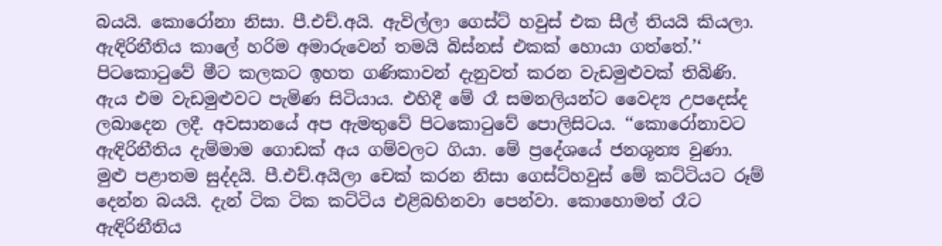බයයි. කොරෝනා නිසා. පී.එච්.අයි. ඇවිල්ලා ගෙස්ට් හවුස් එක සීල් තියයි කියලා. ඇඳිරිනීතිය කාලේ හරිම අමාරුවෙන් තමයි බිස්නස් එකක් හොයා ගත්තේ.’‘ පිටකොටුවේ මීට කලකට ඉහත ගණිකාවන් දැනුවත් කරන වැඩමුළුවක් තිබිණි. ඇය එම වැඩමුළුවට පැමිණ සිටියාය. එහිදී මේ රෑ සමනලියන්ට වෛද්‍ය උපදෙස්ද ලබාදෙන ලදී. අවසානයේ අප ඇමතුවේ පිටකොටුවේ පොලිසිටය. ‘‘කොරෝනාවට ඇඳිරිනීතිය දැම්මාම ගොඩක් අය ගම්වලට ගියා. මේ ප්‍රදේශයේ ජනශූන්‍ය වුණා. මුළු පළාතම සුද්දයි. පී.එච්.අයිලා චෙක් කරන නිසා ගෙස්ට්හවුස් මේ කට්ටියට රූම් දෙන්න බයයි. දැන් ටික ටික කට්ටිය එළිබහිනවා පෙන්වා. කොහොමත් රෑට ඇඳිරිනීතිය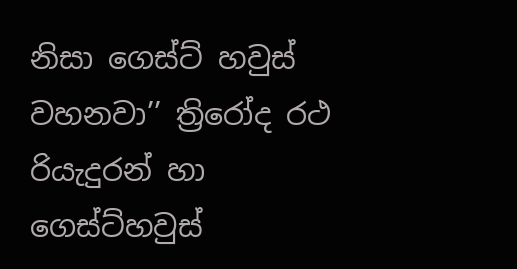නිසා ගෙස්ට් හවුස් වහනවා’’ ත්‍රිරෝද රථ රියැදුරන් හා ගෙස්ට්හවුස්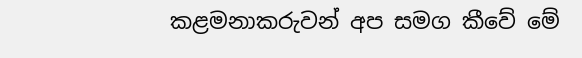කළමනාකරුවන් අප සමග කීවේ මේ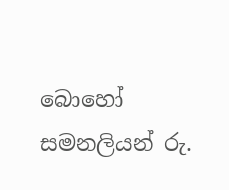බොහෝ සමනලියන් රු.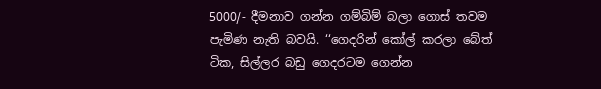5000/- දීමනාව ගන්න ගම්බිම් බලා ගොස් තවම පැමිණ නැති බවයි. ‘‘ගෙදරින් කෝල් කරලා බේත් ටික, සිල්ලර බඩු ගෙදරටම ගෙන්න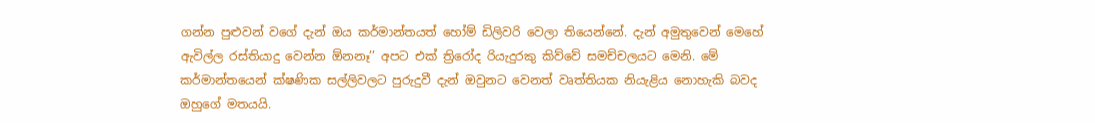ගන්න පුළුවන් වගේ දැන් ඔය කර්මාන්තයත් හෝම් ඩිලිවරි වෙලා තියෙන්නේ. දැන් අමුතුවෙන් මෙහේ ඇවිල්ල රස්තියාදු වෙන්න ඕනනෑ’’ අපට එක් ත්‍රිරෝද රියැදුරකු කිව්වේ සමච්චලයට මෙනි. මේ කර්මාන්තයෙන් ක්ෂණික සල්ලිවලට පුරුදුවී දැන් ඔවුනට වෙනත් වෘත්තියක නියැළිය නොහැකි බවද ඔහුගේ මතයයි.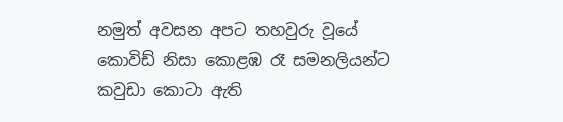නමුත් අවසන අපට තහවුරු වූයේ කොවිඩ් නිසා කොළඹ රෑ සමනලියන්ට කවුඩා කොටා ඇති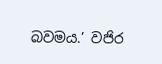බවමය.’ වජිර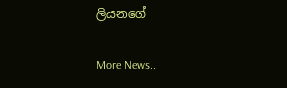ලියනගේ


More News..